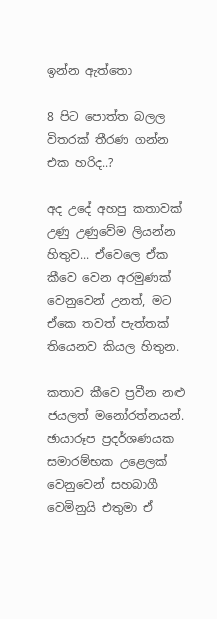ඉන්න ඇත්තො

8 පිට පොත්ත බලල විතරක් තීරණ ගන්න එක හරිද..?

අද උදේ අහපු කතාවක් උණු උණුවේම ලියන්න හිතුව... ඒවෙලෙ ඒක කීවෙ වෙන අරමුණක් වෙනුවෙන් උනත්, මට ඒකෙ තවත් පැත්තක් තියෙනව කියල හිතුන.

කතාව කීවෙ ප්‍රවීන නළු ජයලත් මනෝරත්නයන්. ඡායාරූප ප්‍රදර්ශණයක සමාරම්භක උළෙලක් වෙනුවෙන් සහබාගී වෙමිනුයි එතුමා ඒ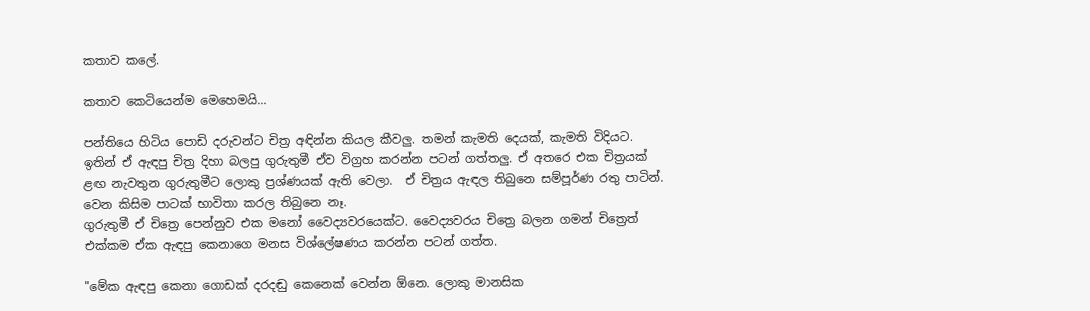කතාව කලේ.

කතාව කෙටියෙන්ම මෙහෙමයි...

පන්තියෙ හිටිය පොඩි දරුවන්ට චිත්‍ර අඳින්න කියල කීවලු. තමන් කැමති දෙයක්, කැමති විදියට. ඉතින් ඒ ඇඳපු චිත්‍ර දිහා බලපු ගුරුතුමී ඒව විග්‍රහ කරන්න පටන් ගත්තලු. ඒ අතරෙ එක චිත්‍රයක් ළඟ නැවතුන ගුරුතුමීට ලොකු ප්‍රශ්ණයක් ඇති වෙලා.  ඒ චිත්‍රය ඇඳල තිබුනෙ සම්පූර්ණ රතු පාටින්. වෙන කිසිම පාටක් භාවිතා කරල තිබුනෙ නෑ.
ගුරුතුමී ඒ චිත්‍රෙ පෙන්නුව එක මනෝ වෛද්‍යවරයෙක්ට. වෛද්‍යවරය චිත්‍රෙ බලන ගමන් චිත්‍රෙත් එක්කම ඒක ඇඳපු කෙනාගෙ මනස විශ්ලේෂණය කරන්න පටන් ගත්ත.

"මේක ඇඳපු කෙනා ගොඩක් දරදඬු කෙනෙක් වෙන්න ඕනෙ. ලොකු මානසික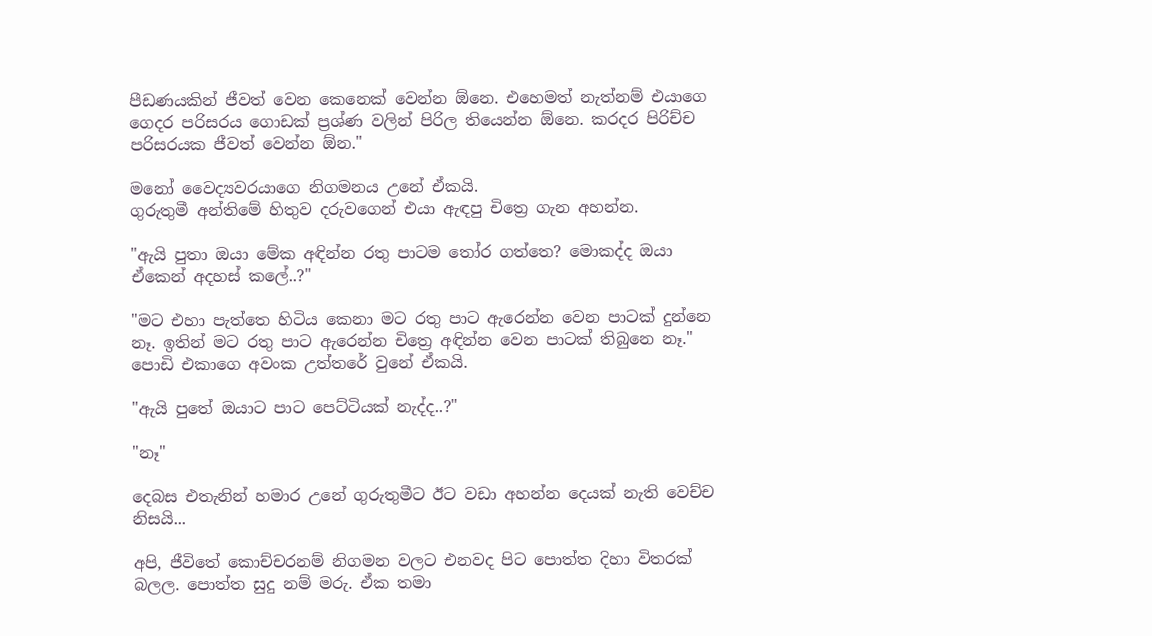පීඩණයකින් ජීවත් වෙන කෙනෙක් වෙන්න ඕනෙ. එහෙමත් නැත්නම් එයාගෙ ගෙදර පරිසරය ගොඩක් ප්‍රශ්ණ වලින් පිරිල තියෙන්න ඕනෙ. කරදර පිරිච්ච පරිසරයක ජීවත් වෙන්න ඕන."

මනෝ වෛද්‍යවරයාගෙ නිගමනය උනේ ඒකයි.
ගුරුතුමී අන්තිමේ හිතුව දරුවගෙන් එයා ඇඳපු චිත්‍රෙ ගැන අහන්න.

"ඇයි පුතා ඔයා මේක අඳින්න රතු පාටම තෝර ගත්තෙ? මොකද්ද ඔයා ඒකෙන් අදහස් කලේ..?"

"මට එහා පැත්තෙ හිටිය කෙනා මට රතු පාට ඇරෙන්න වෙන පාටක් දුන්නෙ නෑ. ඉතින් මට රතු පාට ඇරෙන්න චිත්‍රෙ අඳින්න වෙන පාටක් තිබුනෙ නෑ."
පොඩි එකාගෙ අවංක උත්තරේ වුනේ ඒකයි.

"ඇයි පුතේ ඔයාට පාට පෙට්ටියක් නැද්ද..?"

"නෑ"

දෙබස එතැනින් හමාර උනේ ගුරුතුමීට ඊට වඩා අහන්න දෙයක් නැති වෙච්ච නිසයි...

අපි, ජීවිතේ කොච්චරනම් නිගමන වලට එනවද පිට පොත්ත දිහා විතරක් බලල. පොත්ත සුදු නම් මරු. ඒක තමා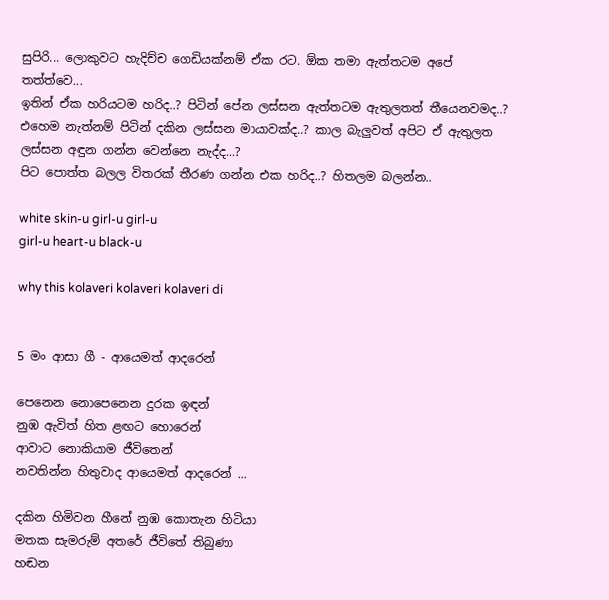සුපිරි... ලොකුවට හැදිච්ච ගෙඩියක්නම් ඒක රට. ඕක තමා ඇත්තටම අපේ තත්ත්වෙ...
ඉතින් ඒක හරියටම හරිද..? පිටින් පේන ලස්සන ඇත්තටම ඇතුලතත් තීයෙනවමද..? එහෙම නැත්නම් පිටින් දකින ලස්සන මායාවක්ද..? කාල බැලුවත් අපිට ඒ ඇතුලත ලස්සන අඳුන ගන්න වෙන්නෙ නැද්ද...?
පිට පොත්ත බලල විතරක් තීරණ ගන්න එක හරිද..? හිතලම බලන්න..

white skin-u girl-u girl-u
girl-u heart-u black-u

why this kolaveri kolaveri kolaveri di


5 මං ආසා ගී - ආයෙමත් ආදරෙන්

පෙනෙන නොපෙනෙන දුරක ඉඳන්
නුඹ ඇවිත් හිත ළඟට හොරෙන්
ආවාට නොකියාම ජීවිතෙන්
නවතින්න හිතුවාද ආයෙමත් ආදරෙන් ...

දකින හිමිවන හීනේ නුඹ කොතැන හිටියා
මතක සැමරුම් අතරේ ජීවිතේ තිබුණා
හඬන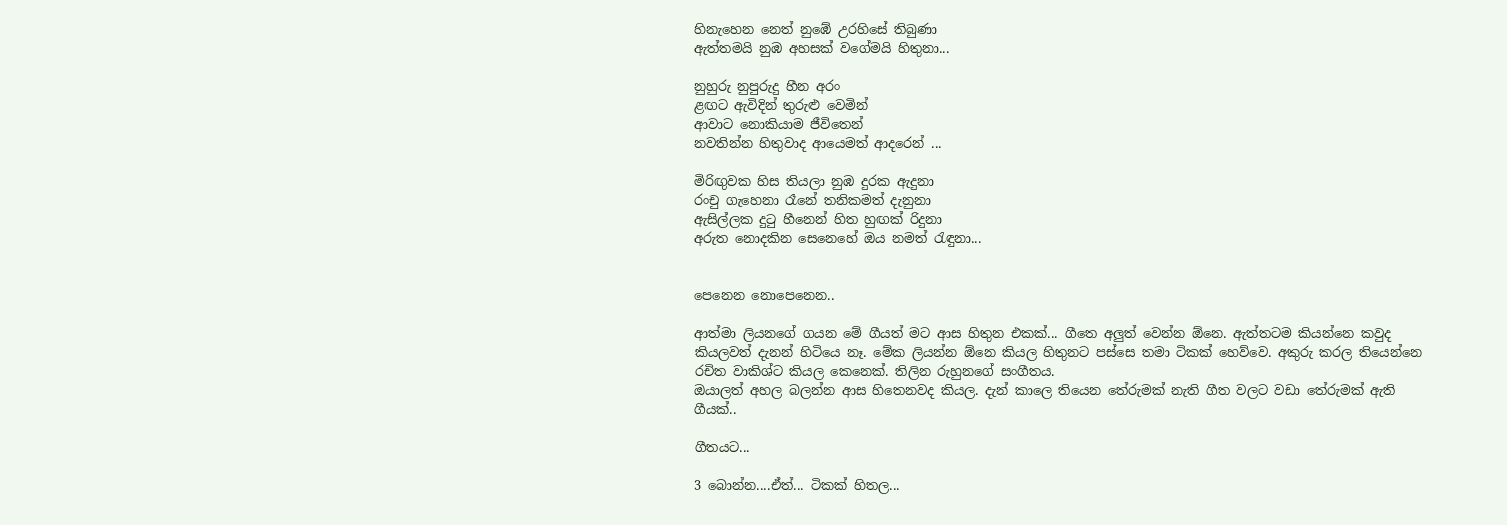හිනැහෙන නෙත් නුඹේ උරහිසේ තිබුණා
ඇත්තමයි නුඹ අහසක් වගේමයි හිතුනා...

නුහුරු නුපුරුදු හීන අරං
ළඟට ඇවිදින් තුරුළු වෙමින්
ආවාට නොකියාම ජීවිතෙන්
නවතින්න හිතුවාද ආයෙමත් ආදරෙන් ...

මිරිඟුවක හිස තියලා නුඹ දුරක ඇදුනා
රංචු ගැහෙනා රෑනේ තනිකමත් දැනුනා
ඇසිල්ලක දුටු හීනෙන් හිත හුඟක් රිදුනා
අරුත නොදකින සෙනෙහේ ඔය නමත් රැඳුනා...


පෙනෙන නොපෙනෙන..

ආත්මා ලියනගේ ගයන මේ ගීයත් මට ආස හිතුන එකක්... ගීතෙ අලුත් වෙන්න ඕනෙ. ඇත්තටම කියන්නෙ කවුද කියලවත් දැනන් හිටියෙ නෑ. මේක ලියන්න ඕනෙ කියල හිතුනට පස්සෙ තමා ටිකක් හෙව්වෙ. අකුරු කරල තියෙන්නෙ රචිත වාකිශ්ට කියල කෙනෙක්. තිලින රුහුනගේ සංගීතය.
ඔයාලත් අහල බලන්න ආස හිතෙනවද කියල. දැන් කාලෙ තියෙන තේරුමක් නැති ගීත වලට වඩා තේරුමක් ඇති ගීයක්..

ගීතයට...

3 බොන්න....ඒත්... ටිකක් හිතල...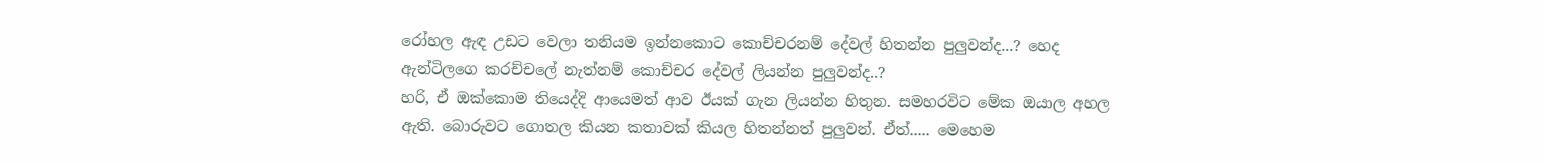රෝහල ඇඳ උඩට වෙලා තනියම ඉන්නකොට කොච්චරනම් දේවල් හිතන්න පුලුවන්ද...? හෙද ඇන්ටිලගෙ කරච්චලේ නැත්නම් කොච්චර දේවල් ලියන්න පුලුවන්ද..?
හරි, ඒ ඔක්කොම තියෙද්දි ආයෙමත් ආව ඊයක් ගැන ලියන්න හිතුන. සමහරවිට මේක ඔයාල අහල ඇති. බොරුවට ගොතල කියන කතාවක් කියල හිතන්නත් පුලුවන්. ඒත්..... මෙහෙම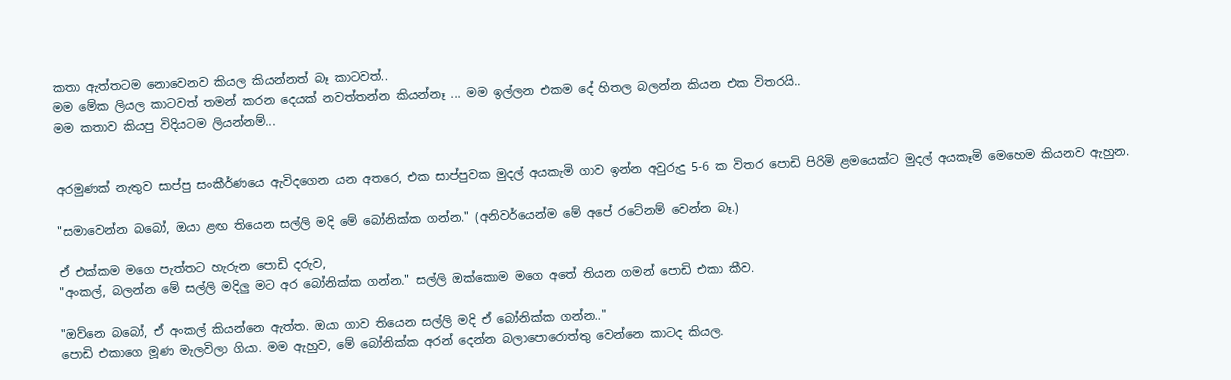කතා ඇත්තටම නොවෙනව කියල කියන්නත් බෑ කාටවත්..
මම මේක ලියල කාටවත් තමන් කරන දෙයක් නවත්තන්න කියන්නෑ ... මම ඉල්ලන එකම දේ හිතල බලන්න කියන එක විතරයි..
මම කතාව කියපු විදියටම ලියන්නම්...


අරමුණක් නැතුව සාප්පු සංකීර්ණයෙ ඇවිදගෙන යන අතරෙ, එක සාප්පුවක මුදල් අයකැමි ගාව ඉන්න අවුරුදු 5-6 ක විතර පොඩි පිරිමි ළමයෙක්ට මුදල් අයකෑමි මෙහෙම කියනව ඇහුන.

"සමාවෙන්න බබෝ, ඔයා ළඟ තියෙන සල්ලි මදි මේ බෝනික්ක ගන්න." (අනිවර්යෙන්ම මේ අපේ රටේනම් වෙන්න බෑ.)

ඒ එක්කම මගෙ පැත්තට හැරුන පොඩි දරුව,
"අංකල්, බලන්න මේ සල්ලි මදිලු මට අර බෝනික්ක ගන්න." සල්ලි ඔක්කොම මගෙ අතේ තියන ගමන් පොඩි එකා කීව.

"ඔව්නෙ බබෝ, ඒ අංකල් කියන්නෙ ඇත්ත. ඔයා ගාව තියෙන සල්ලි මදි ඒ බෝනික්ක ගන්න.."
පොඩි එකාගෙ මූණ මැලවිලා ගියා. මම ඇහුව, මේ බෝනික්ක අරන් දෙන්න බලාපොරොත්තු වෙන්නෙ කාටද කියල.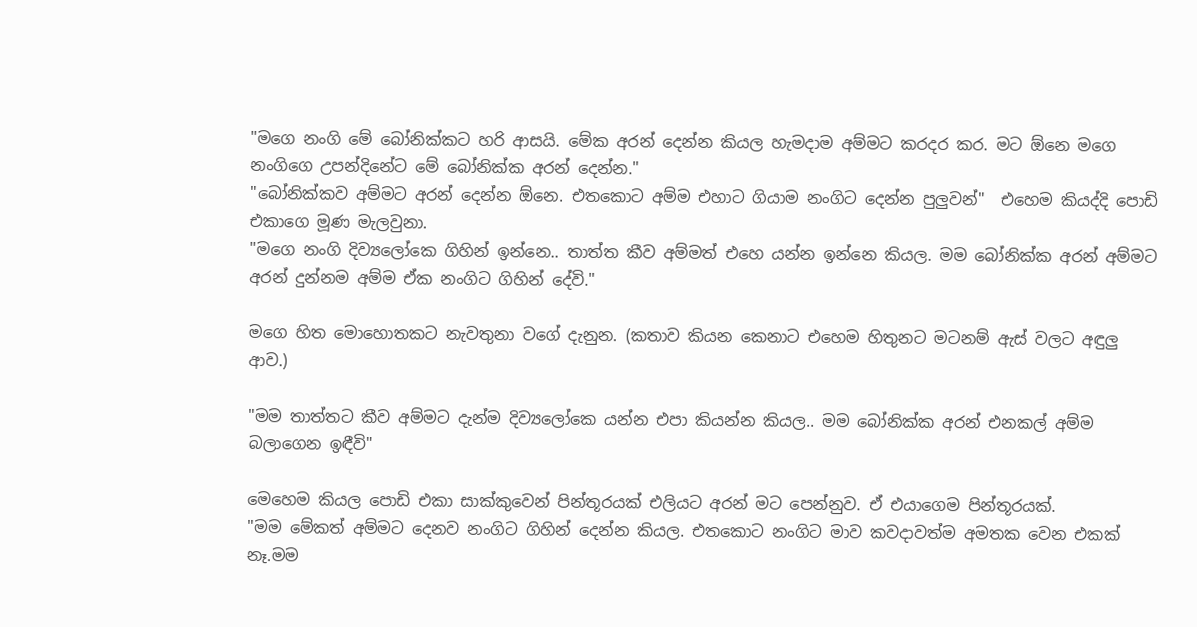"මගෙ නංගි මේ බෝනික්කට හරි ආසයි. මේක අරන් දෙන්න කියල හැමදාම අම්මට කරදර කර. මට ඕනෙ මගෙ නංගිගෙ උපන්දිනේට මේ බෝනික්ක අරන් දෙන්න."
"බෝනික්කව අම්මට අරන් දෙන්න ඕනෙ. එතකොට අම්ම එහාට ගියාම නංගිට දෙන්න පුලුවන්"  එහෙම කියද්දි පොඩි එකාගෙ මූණ මැලවුනා.
"මගෙ නංගි දිව්‍යලෝකෙ ගිහින් ඉන්නෙ.. තාත්ත කීව අම්මත් එහෙ යන්න ඉන්නෙ කියල. මම බෝනික්ක අරන් අම්මට අරන් දුන්නම අම්ම ඒක නංගිට ගිහින් දේවි."

මගෙ හිත මොහොතකට නැවතුනා වගේ දැනුන. (කතාව කියන කෙනාට එහෙම හිතුනට මටනම් ඇස් වලට අඳුලු ආව.)

"මම තාත්තට කීව අම්මට දැන්ම දිව්‍යලෝකෙ යන්න එපා කියන්න කියල.. මම බෝනික්ක අරන් එනකල් අම්ම බලාගෙන ඉඳීවි"

මෙහෙම කියල පොඩි එකා සාක්කුවෙන් පින්තූරයක් එලියට අරන් මට පෙන්නුව. ඒ එයාගෙම පින්තූරයක්.
"මම මේකත් අම්මට දෙනව නංගිට ගිහින් දෙන්න කියල. එතකොට නංගිට මාව කවදාවත්ම අමතක වෙන එකක් නෑ.මම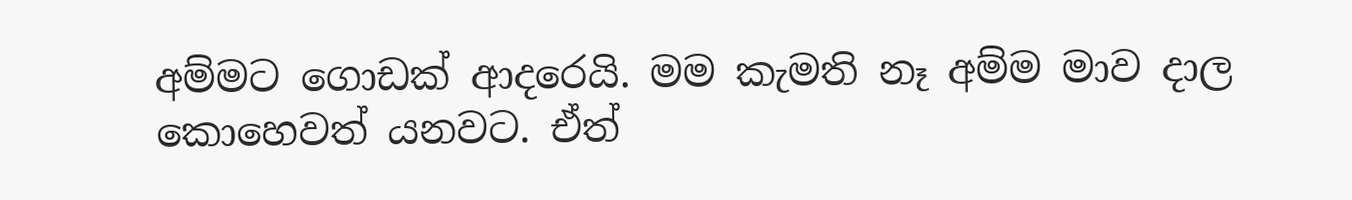අම්මට ගොඩක් ආදරෙයි. මම කැමති නෑ අම්ම මාව දාල කොහෙවත් යනවට. ඒත්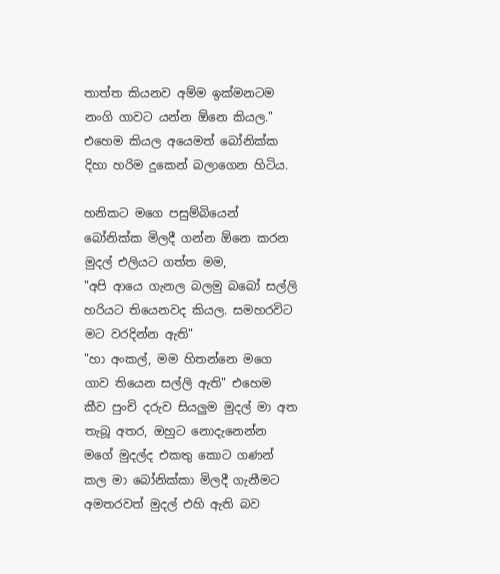තාත්ත කියනව අම්ම ඉක්මනටම නංගි ගාවට යන්න ඕනෙ කියල." එහෙම කියල අයෙමත් බෝනික්ක දිහා හරිම දුකෙන් බලාගෙන හිටිය.

හනිකට මගෙ පසුම්බියෙන් බෝනික්ක මිලදී ගන්න ඕනෙ කරන මුදල් එලියට ගත්ත මම,
"අපි ආයෙ ගැනල බලමු බබෝ සල්ලි හරියට තියෙනවද කියල. සමහරවිට මට වරදින්න ඇති"
"හා අංකල්, මම හිතන්නෙ මගෙ ගාව තියෙන සල්ලි ඇති" එහෙම කීව පුංචි දරුව සියලුම මුදල් මා අත තැබූ අතර, ඔහුට නොදැනෙන්න මගේ මුදල්ද එකතු කොට ගණන් කල මා බෝනික්කා මිලදී ගැනීමට අමතරවත් මුදල් එහි ඇති බව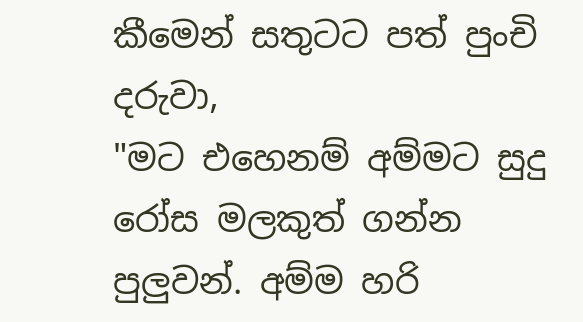කීමෙන් සතුටට පත් පුංචි දරුවා,
"මට එහෙනම් අම්මට සුදු රෝස මලකුත් ගන්න පුලුවන්. අම්ම හරි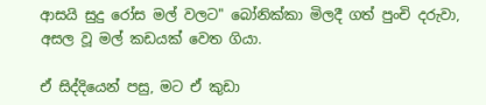ආසයි සුදු රෝස මල් වලට" බෝනික්කා මිලදී ගත් පුංචි දරුවා, අසල වූ මල් කඩයක් වෙත ගියා.

ඒ සිද්දියෙන් පසු, මට ඒ කුඩා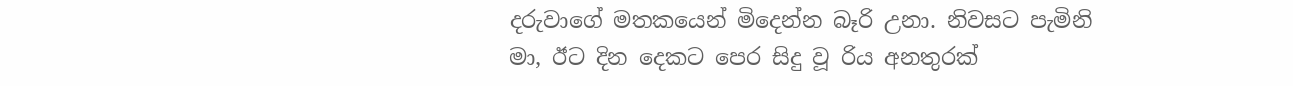දරුවාගේ මතකයෙන් මිදෙන්න බෑරි උනා. නිවසට පැමිනි මා, ඊට දින දෙකට පෙර සිදු වූ රිය අනතුරක්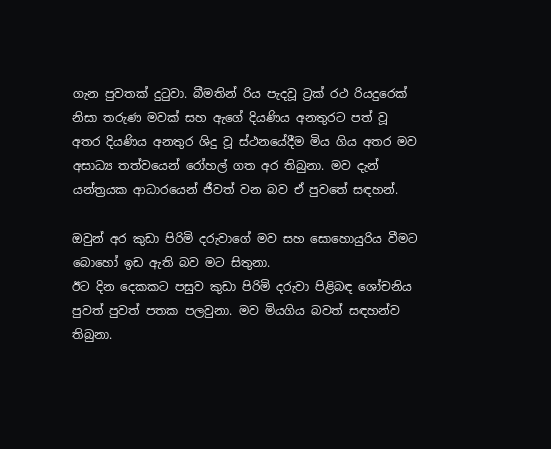ගැන පුවතක් දුටුවා. බීමතින් රිය පැදවූ ට්‍රක් රථ රියදුරෙක් නිසා තරුණ මවක් සහ ඇගේ දියණිය අනතුරට පත් වූ අතර දියණිය අනතුර ශිදු වූ ස්ථනයේදීම මිය ගිය අතර මව අසාධ්‍ය තත්වයෙන් රෝහල් ගත අර තිබුනා. මව දැන් යන්ත්‍රයක ආධාරයෙන් ජීවත් වන බව ඒ පුවතේ සඳහන්.

ඔවුන් අර කුඩා පිරිමි දරුවාගේ මව සහ සොහොයුරිය වීමට බොහෝ ඉඩ ඇති බව මට සිතුනා.
ඊට දින දෙකකට පසුව කුඩා පිරිමි දරුවා පිළිබඳ ශෝචනිය පුවත් පුවත් පතක පලවුනා. මව මියගිය බවත් සඳහන්ව තිබුනා.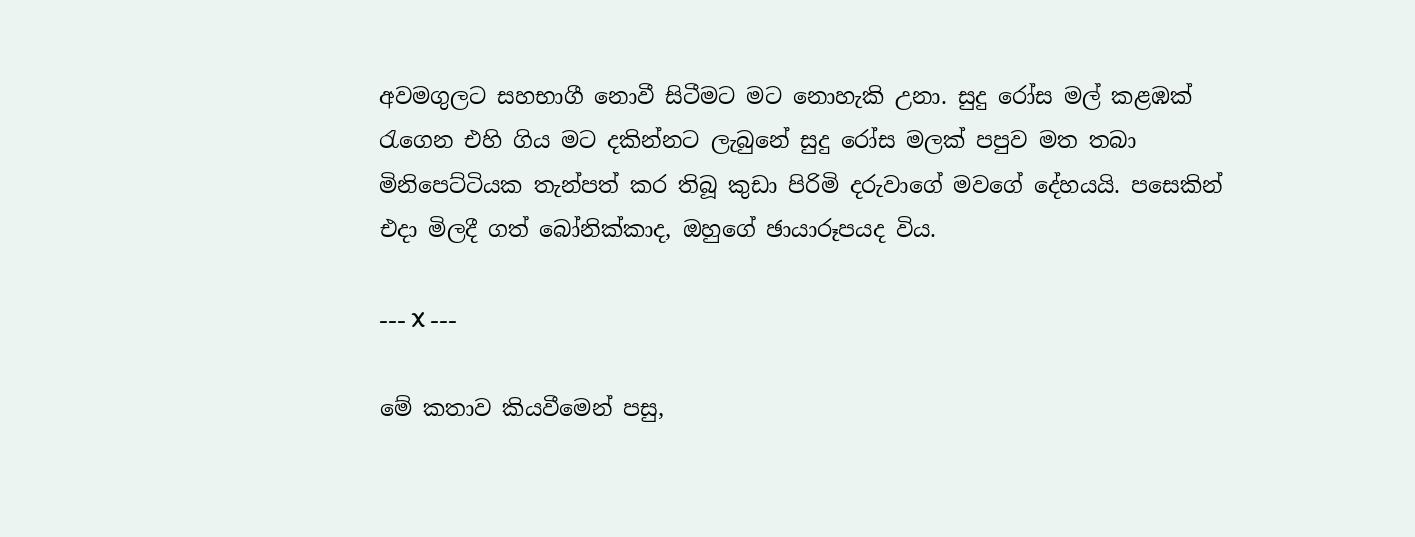අවමගුලට සහභාගී නොවී සිටීමට මට නොහැකි උනා. සුදු රෝස මල් කළඹක් රැගෙන එහි ගිය මට දකින්නට ලැබුනේ සුදු රෝස මලක් පපුව මත තබා මිනිපෙට්ටියක තැන්පත් කර තිබූ කුඩා පිරිමි දරුවාගේ මවගේ දේහයයි. පසෙකින් එදා මිලදී ගත් බෝනික්කාද, ඔහුගේ ඡායාරූපයද විය.

--- X ---

මේ කතාව කියවීමෙන් පසු,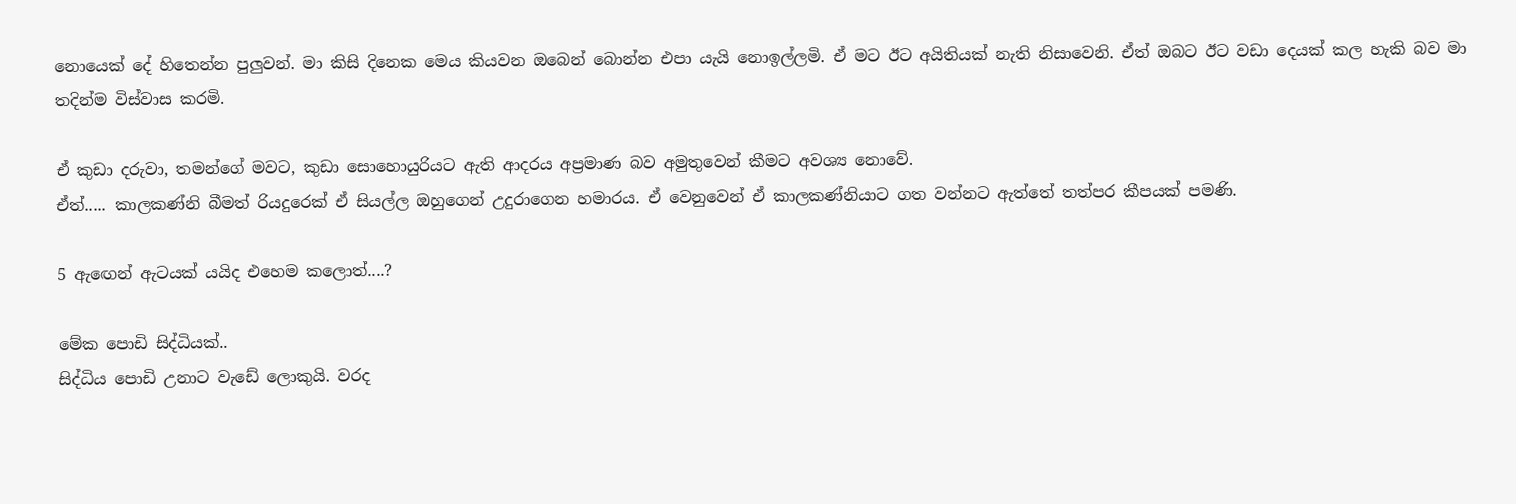නොයෙක් දේ හිතෙන්න පුලුවන්. මා කිසි දිනෙක මෙය කියවන ඔබෙන් බොන්න එපා යැයි නොඉල්ලමි. ඒ මට ඊට අයිතියක් නැති නිසාවෙනි. ඒත් ඔබට ඊට වඩා දෙයක් කල හැකි බව මා තදින්ම විස්වාස කරමි.

ඒ කුඩා දරුවා, තමන්ගේ මවට, කුඩා සොහොයුරියට ඇති ආදරය අප්‍රමාණ බව අමුතුවෙන් කීමට අවශ්‍ය නොවේ.
ඒත්..... කාලකණ්නි බීමත් රියදුරෙක් ඒ සියල්ල ඔහුගෙන් උදුරාගෙන හමාරය. ඒ වෙනුවෙන් ඒ කාලකණ්නියාට ගත වන්නට ඇත්තේ තත්පර කීපයක් පමණි.

5 ඇඟෙන් ඇටයක් යයිද එහෙම කලොත්....?

මේක පොඩි සිද්ධියක්..
සිද්ධිය පොඩි උනාට වැඩේ ලොකුයි. වරද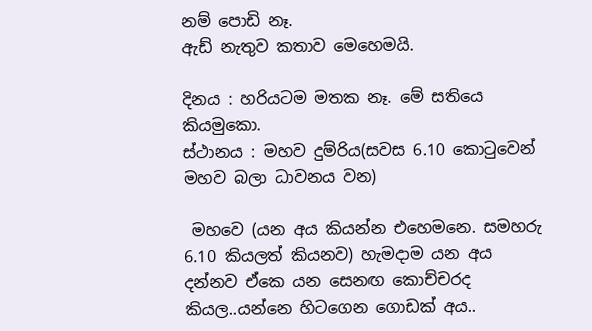නම් පොඩි නෑ.
ඇඩ් නැතුව කතාව මෙහෙමයි.

දිනය : හරියටම මතක නෑ. මේ සතියෙ කියමුකො.
ස්ථානය : මහව දුම්රිය(සවස 6.10 කොටුවෙන් මහව බලා ධාවනය වන)

 මහවෙ (යන අය කියන්න එහෙමනෙ. සමහරු 6.10 කියලත් කියනව) හැමදාම යන අය දන්නව ඒකෙ යන සෙනඟ කොච්චරද කියල..යන්නෙ හිටගෙන ගොඩක් අය..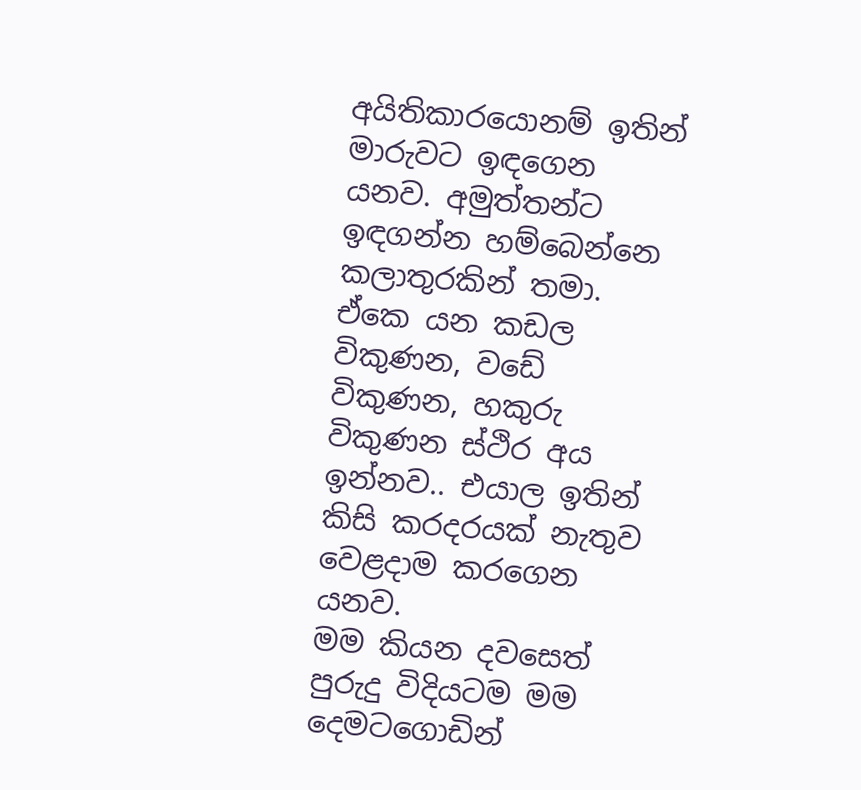අයිතිකාරයොනම් ඉතින් මාරුවට ඉඳගෙන යනව. අමුත්තන්ට ඉඳගන්න හම්බෙන්නෙ කලාතුරකින් තමා.
ඒකෙ යන කඩල විකුණන, වඩේ විකුණන, හකුරු විකුණන ස්ථිර අය ඉන්නව.. එයාල ඉතින් කිසි කරදරයක් නැතුව වෙළදාම කරගෙන යනව.
මම කියන දවසෙත් පුරුදු විදියටම මම දෙමටගොඩින්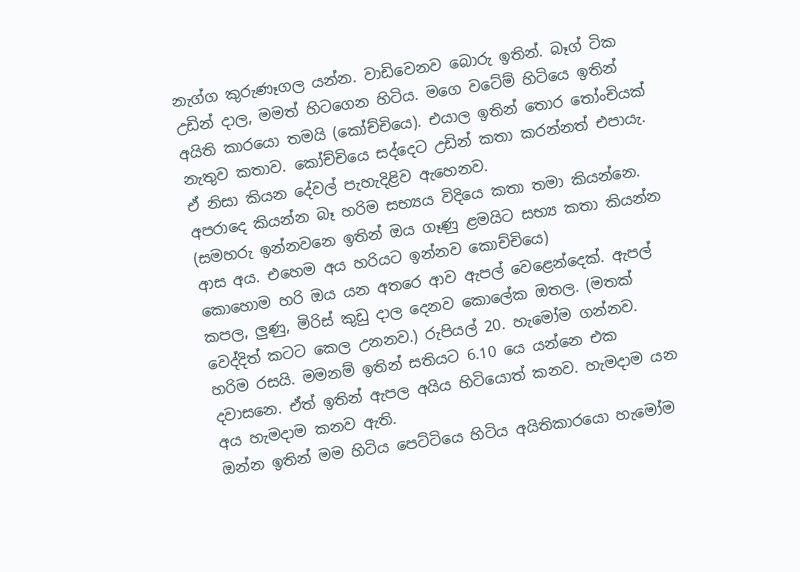නැග්ග කුරුණෑගල යන්න. වාඩිවෙනව බොරු ඉතින්. බෑග් ටික උඩින් දාල, මමත් හිටගෙන හිටිය. මගෙ වටේම් හිටියෙ ඉතින් අයිති කාරයො තමයි (කෝච්චියෙ). එයාල ඉතින් තොර තෝංචියක් නැතුව කතාව. කෝච්චියෙ සද්දෙට උඩින් කතා කරන්නත් එපායැ. ඒ නිසා කියන දේවල් පැහැදිළිව ඇහෙනව.
අපරාදෙ කියන්න බෑ හරිම සභ්‍යය විදියෙ කතා තමා කියන්නෙ. (සමහරු ඉන්නවනෙ ඉතින් ඔය ගෑණු ළමයිට සභ්‍ය කතා කියන්න ආස අය. එහෙම අය හරියට ඉන්නව කොච්චියෙ)
කොහොම හරි ඔය යන අතරෙ ආව ඇපල් වෙළෙන්දෙක්. ඇපල් කපල, ලුණු, මිරිස් කුඩු දාල දෙනව කොලේක ඔතල. (මතක් වෙද්දිත් කටට කෙල උනනව.) රුපියල් 20. හැමෝම ගන්නව. හරිම රසයි. මමනම් ඉතින් සතියට 6.10 යෙ යන්නෙ එක දවාසනෙ. ඒත් ඉතින් ඇපල අයිය හිටියොත් කනව. හැමදාම යන අය හැමදාම කනව ඇති.
ඔන්න ඉතින් මම හිටිය පෙට්ටියෙ හිටිය අයිතිකාරයො හැමෝම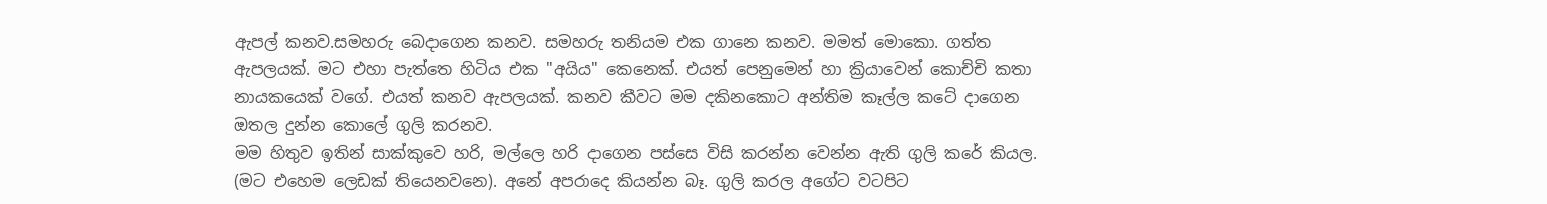ඇපල් කනව.සමහරු බෙදාගෙන කනව. සමහරු තනියම එක ගානෙ කනව. මමත් මොකො. ගත්ත ඇපලයක්. මට එහා පැත්තෙ හිටිය එක "අයිය" කෙනෙක්. එයත් පෙනුමෙන් හා ක්‍රියාවෙන් කොච්චි කතා නායකයෙක් වගේ. එයත් කනව ඇපලයක්. කනව කීවට මම දකිනකොට අන්තිම කෑල්ල කටේ දාගෙන ඔතල දුන්න කොලේ ගුලි කරනව.
මම හිතුව ඉතින් සාක්කුවෙ හරි, මල්ලෙ හරි දාගෙන පස්සෙ විසි කරන්න වෙන්න ඇති ගුලි කරේ කියල. (මට එහෙම ලෙඩක් තියෙනවනෙ). අනේ අපරාදෙ කියන්න බෑ. ගුලි කරල අගේට වටපිට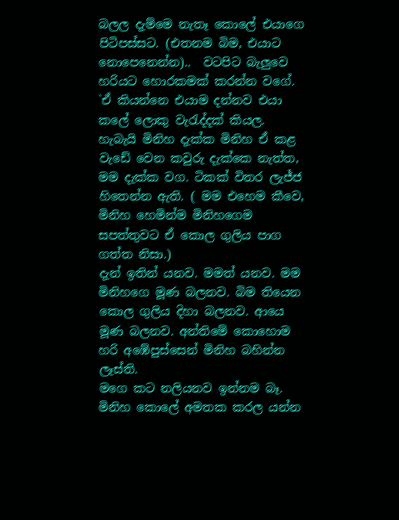බලල දැම්මෙ නැතෑ කොලේ එයාගෙ පිටිපස්සට. (එතනම බිම, එයාට නොපෙනෙන්න)..  වටපිට බැලුවෙ හරියට හොරකමක් කරන්න වගේ. `ඒ කියන්නෙ එයාම දන්නව එයා කලේ ලොකු වැරැද්දක් කියල.
හැබැයි මිනිහ දැක්ක මිනිහ ඒ කළ වැඩේ වෙන කවුරු දැක්කෙ නැත්ත, මම දැක්ක වග. ටිකක් විතර ලැජ්ජ හිතෙන්න ඇති. ( මම එහෙම කීවෙ, මිනිහ හෙමින්ම මිනිහගෙම සපත්තුවට ඒ කොල ගුලිය පාග ගත්ත නිසා.)
දැන් ඉතින් යනව. මමත් යනව. මම මිනිහගෙ මූණ බලනව. බිම තියෙන කොල ගුලිය දිහා බලනව. ආයෙ මූණ බලනව. අන්තිමේ කොහොම හරි අඹේපුස්සෙන් මිනිහ බහින්න ලෑස්ති.
මගෙ කට නලියනව ඉන්නම බෑ. මිනිහ කොලේ අමතක කරල යන්න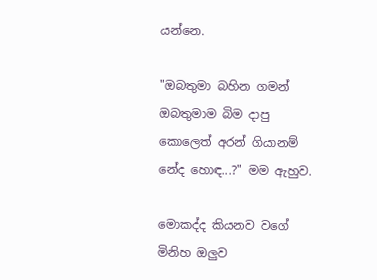යන්නෙ.

"ඔබතුමා බහින ගමන් ඔබතුමාම බිම දාපු කොලෙත් අරන් ගියානම් නේද හොඳ...?" මම ඇහුව.

මොකද්ද කියනව වගේ මිනිහ ඔලුව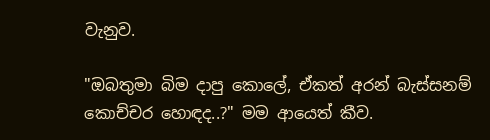වැනුව.

"ඔබතුමා බිම දාපු කොලේ, ඒකත් අරන් බැස්සනම් කොච්චර හොඳද..?" මම ආයෙත් කීව.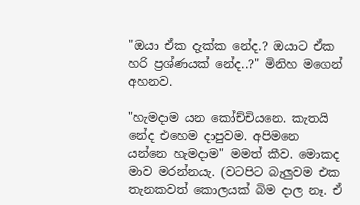"ඔයා ඒක දැක්ක නේද.? ඔයාට ඒක හරි ප්‍රශ්ණයක් නේද..?" මිනිහ මගෙන් අහනව.

"හැමදාම යන කෝච්චියනෙ. කැතයි නේද එහෙම දාපුවම. අපිමනෙ යන්නෙ හැමදාම" මමත් කීව. මොකද මාව මරන්නයැ. (වටපිට බැලුවම එක තැනකවත් කොලයක් බිම දාල නෑ. ඒ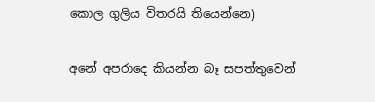කොල ගුලිය විතරයි තියෙන්නෙ)

අනේ අපරාදෙ කියන්න බෑ සපත්තුවෙන්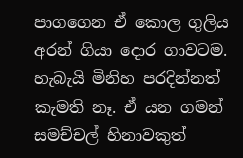පාගගෙන ඒ කොල ගුලිය අරන් ගියා දොර ගාවටම. හැබැයි මිනිහ පරදින්නත් කැමති නෑ. ඒ යන ගමන් සමච්චල් හිනාවකුත්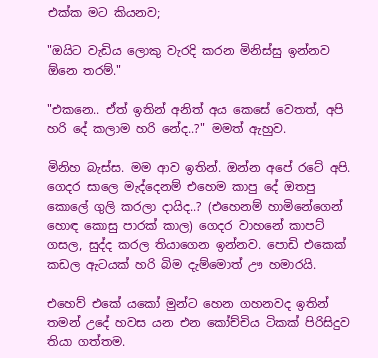එක්ක මට කියනව;

"ඔයිට වැඩිය ලොකු වැරදි කරන මිනිස්සු ඉන්නව ඕනෙ තරම්."

"එකනෙ.. ඒත් ඉතින් අනිත් අය කෙසේ වෙතත්, අපි හරි දේ කලාම හරි නේද..?" මමත් ඇහුව.

මිනිහ බැස්ස. මම ආව ඉතින්. ඔන්න අපේ රටේ අපි. ගෙදර සාලෙ මැද්දෙනම් එහෙම කාපු දේ ඔතපු කොලේ ගුලි කරලා දායිද..? (එහෙනම් හාමිනේගෙන් හොඳ කොසු පාරක් කාල) ගෙදර වාහනේ කාපට් ගසල, සුද්ද කරල තියාගෙන ඉන්නව. පොඩි එකෙක් කඩල ඇටයක් හරි බිම දැම්මොත් ඌ හමාරයි.

එහෙව් එකේ යකෝ මුන්ට හෙන ගහනවද ඉතින් තමන් උදේ හවස යන එන කෝච්චිය ටිකක් පිරිසිදුව තියා ගත්තම.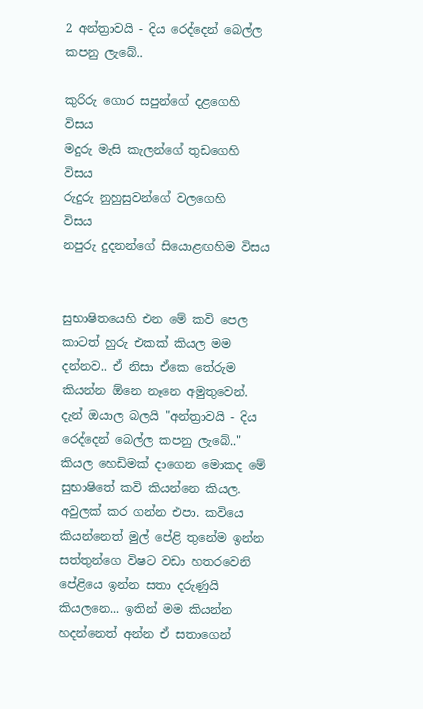2 අන්ත්‍රාවයි - දිය රෙද්දෙන් බෙල්ල කපනු ලැබේ..

කුරිරු ගොර සපුන්ගේ දළගෙහි  විසය
මදුරු මැසි කැලන්ගේ තුඩගෙහි  විසය
රුදුරු නුහුසුවන්ගේ වලගෙහි     විසය
නපුරු දුදනන්ගේ සියොළඟහිම විසය


සුභාෂිතයෙහි එන මේ කවි පෙල කාටත් හුරු එකක් කියල මම දන්නව.. ඒ නිසා ඒකෙ තේරුම කියන්න ඕනෙ නෑනෙ අමුතුවෙන්.
දැන් ඔයාල බලයි "අන්ත්‍රාවයි - දිය රෙද්දෙන් බෙල්ල කපනු ලැබේ.." කියල හෙඩිමක් දාගෙන මොකද මේ සුභාෂිතේ කවි කියන්නෙ කියල. අවුලක් කර ගන්න එපා. කවියෙ කියන්නෙත් මුල් පේළි තුනේම ඉන්න සත්තුන්ගෙ විෂට වඩා හතරවෙනි පේළියෙ ඉන්න සතා දරුණුයි කියලනෙ... ඉතින් මම කියන්න හදන්නෙත් අන්න ඒ සතාගෙන්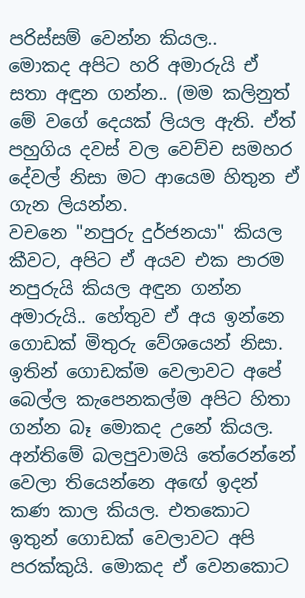පරිස්සම් වෙන්න කියල..
මොකද අපිට හරි අමාරුයි ඒ සතා අඳුන ගන්න.. (මම කලිනුත් මේ වගේ දෙයක් ලියල ඇති. ඒත් පහුගිය දවස් වල වෙච්ච සමහර දේවල් නිසා මට ආයෙම හිතුන ඒ ගැන ලියන්න.
වචනෙ "නපුරු දුර්ජනයා" කියල කීවට, අපිට ඒ අයව එක පාරම නපුරුයි කියල අඳුන ගන්න අමාරුයි.. හේතුව ඒ අය ඉන්නෙ ගොඩක් මිතුරු වේශයෙන් නිසා. ඉතින් ගොඩක්ම වෙලාවට අපේ බෙල්ල කැපෙනකල්ම අපිට හිතා ගන්න බෑ මොකද උනේ කියල. අන්තිමේ බලපුවාමයි තේරෙන්නේ වෙලා තියෙන්නෙ අඟේ ඉදන් කණ කාල කියල. එතකොට ඉතුන් ගොඩක් වෙලාවට අපි පරක්කුයි. මොකද ඒ වෙනකොට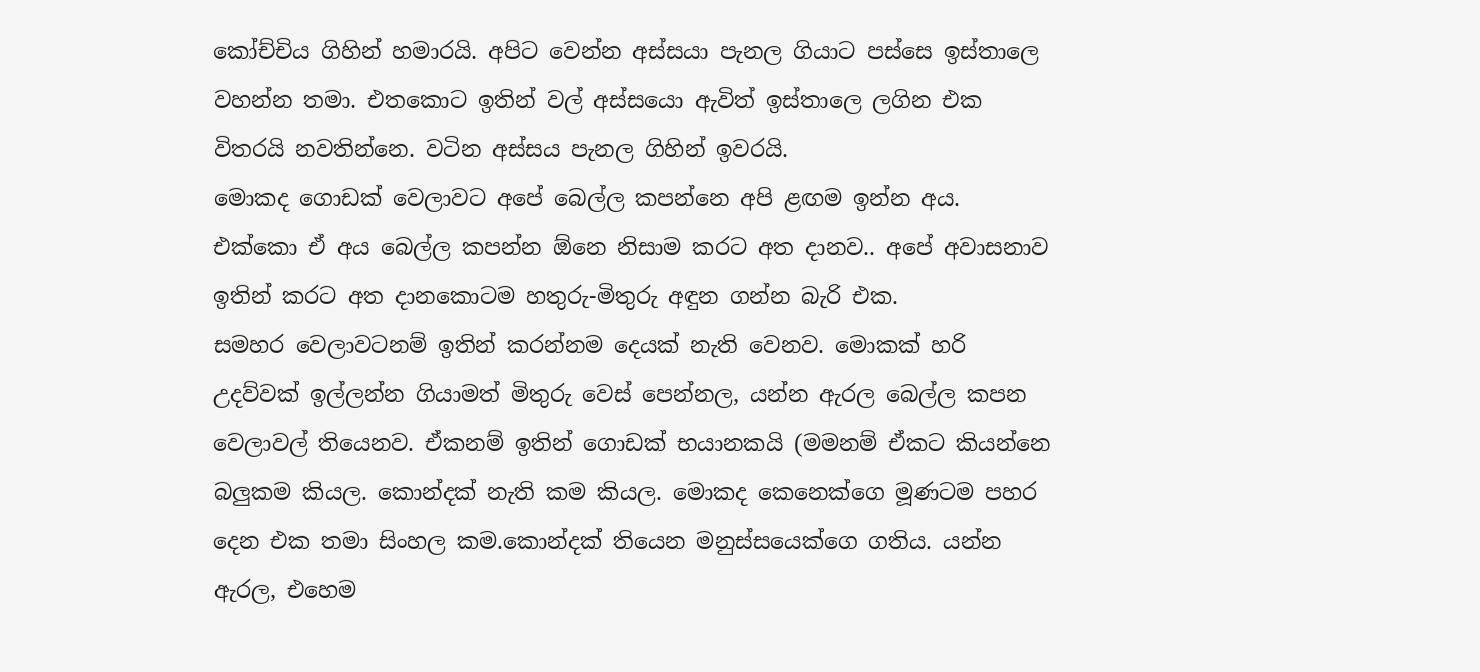කෝච්චිය ගිහින් හමාරයි. අපිට වෙන්න අස්සයා පැනල ගියාට පස්සෙ ඉස්තාලෙ වහන්න තමා. එතකොට ඉතින් වල් අස්සයො ඇවිත් ඉස්තාලෙ ලගින එක විතරයි නවතින්නෙ. වටින අස්සය පැනල ගිහින් ඉවරයි.
මොකද ගොඩක් වෙලාවට අපේ බෙල්ල කපන්නෙ අපි ළඟම ඉන්න අය. එක්කො ඒ අය බෙල්ල කපන්න ඕනෙ නිසාම කරට අත දානව.. අපේ අවාසනාව ඉතින් කරට අත දානකොටම හතුරු-මිතුරු අඳුන ගන්න බැරි එක.
සමහර වෙලාවටනම් ඉතින් කරන්නම දෙයක් නැති වෙනව. මොකක් හරි උදව්වක් ඉල්ලන්න ගියාමත් මිතුරු වෙස් පෙන්නල, යන්න ඇරල බෙල්ල කපන වෙලාවල් තියෙනව. ඒකනම් ඉතින් ගොඩක් භයානකයි (මමනම් ඒකට කියන්නෙ බලුකම කියල. කොන්දක් නැති කම කියල. මොකද කෙනෙක්ගෙ මූණටම පහර දෙන එක තමා සිංහල කම.කොන්දක් තියෙන මනුස්සයෙක්ගෙ ගතිය. යන්න ඇරල, එහෙම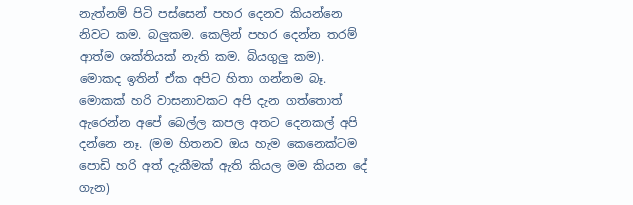නැත්නම් පිටි පස්සෙන් පහර දෙනව කියන්නෙ නිවට කම. බලුකම. කෙලින් පහර දෙන්න තරම් ආත්ම ශක්තියක් නැති කම. බියගුලු කම). මොකද ඉතින් ඒක අපිට හිතා ගන්නම බෑ. මොකක් හරි වාසනාවකට අපි දැන ගත්තොත් ඇරෙන්න අපේ බෙල්ල කපල අතට දෙනකල් අපි දන්නෙ නෑ. (මම හිතනව ඔය හැම කෙනෙක්ටම පොඩි හරි අත් දැකීමක් ඇති කියල මම කියන දේ ගැන)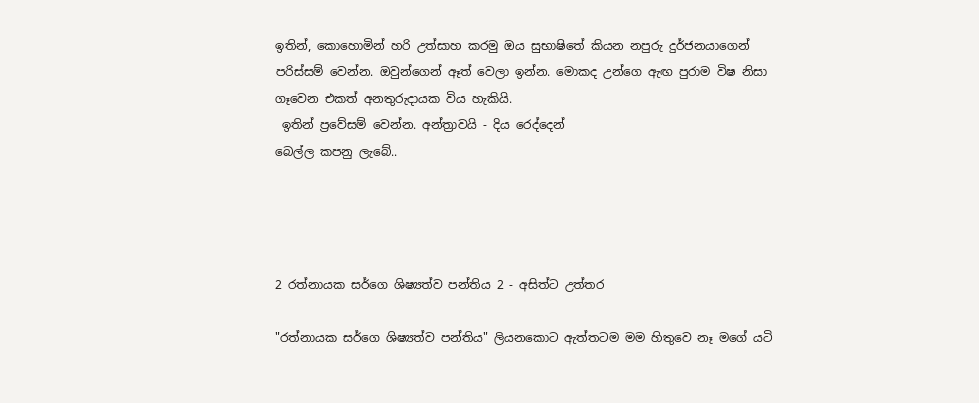ඉතින්, කොහොමින් හරි උත්සාහ කරමු ඔය සුභාෂිතේ කියන නපුරු දුර්ජනයාගෙන් පරිස්සම් වෙන්න. ඔවුන්ගෙන් ඈත් වෙලා ඉන්න. මොකද උන්ගෙ ඇඟ පුරාම විෂ නිසා ගෑවෙන එකත් අනතුරුදායක විය හැකියි.
 ඉතින් ප්‍රවේසම් වෙන්න. අන්ත්‍රාවයි - දිය රෙද්දෙන්
බෙල්ල කපනු ලැබේ..




2 රත්නායක ස‍ර්ගෙ ශිෂ්‍යත්ව පන්තිය 2 - අසිත්ට උත්තර

"රත්නායක ස‍ර්ගෙ ශිෂ්‍යත්ව පන්තිය" ලියනකොට ඇත්තටම මම හිතුවෙ නෑ මගේ යටි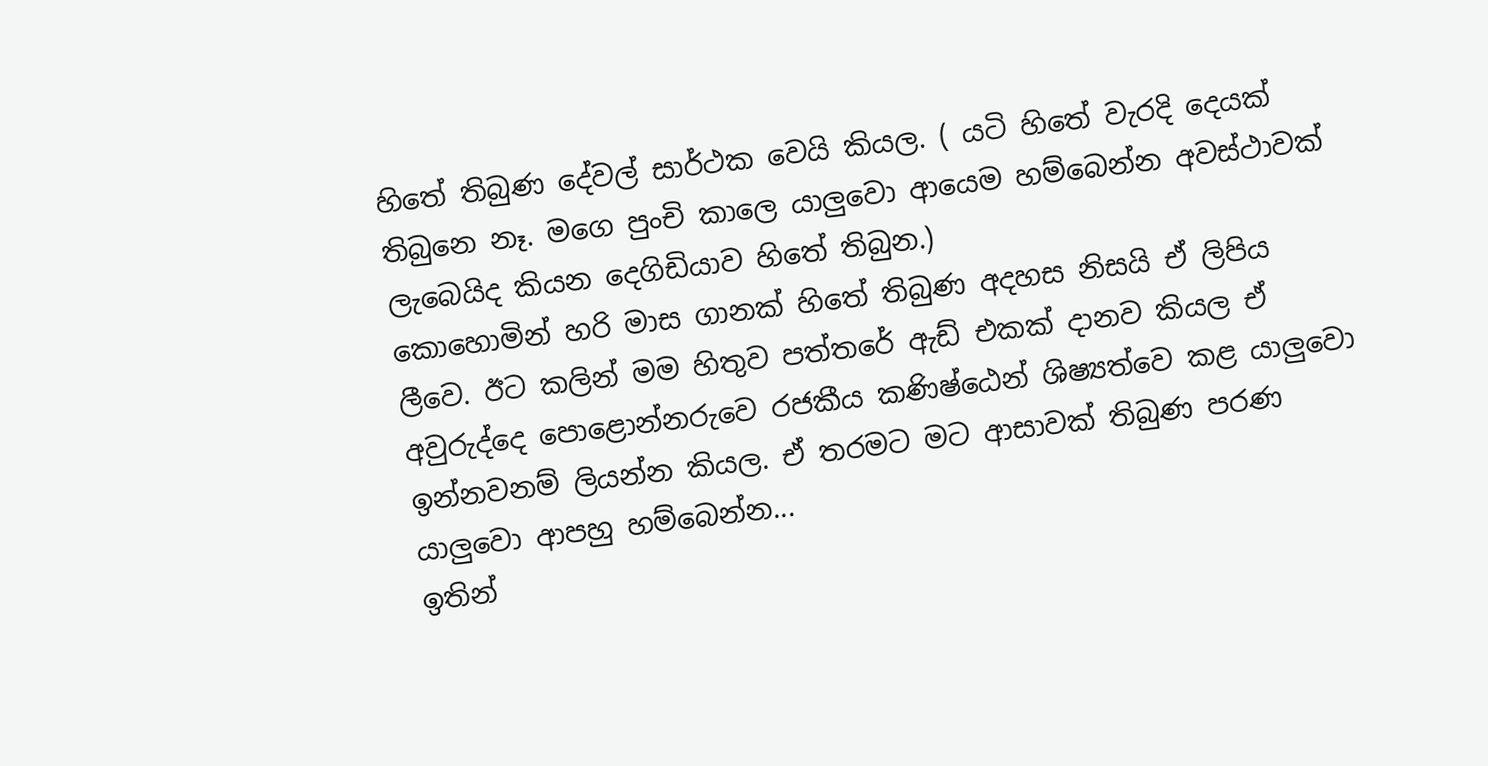හිතේ තිබුණ දේවල් සාර්ථක වෙයි කියල. ( යටි හිතේ වැරදි දෙයක් තිබුනෙ නෑ. මගෙ පුංචි කාලෙ යාලුවො ආයෙම හම්බෙන්න අවස්ථාවක් ලැබෙයිද කියන දෙගිඩියාව හිතේ තිබුන.)
කොහොමින් හරි මාස ගානක් හිතේ තිබුණ අදහස නිසයි ඒ ලිපිය ලීවෙ. ඊට කලින් මම හිතුව පත්ත‍රේ ඇඩ් එකක් දානව කියල ඒ අවුරුද්දෙ පොළොන්නරුවෙ රජකීය කණිෂ්ඨෙන් ශිෂ්‍යත්වෙ කළ යාලුවො ඉන්නවනම් ලියන්න කියල. ඒ තරමට මට ආසාවක් තිබුණ පරණ යාලුවො ආපහු හම්බෙන්න...
ඉතින්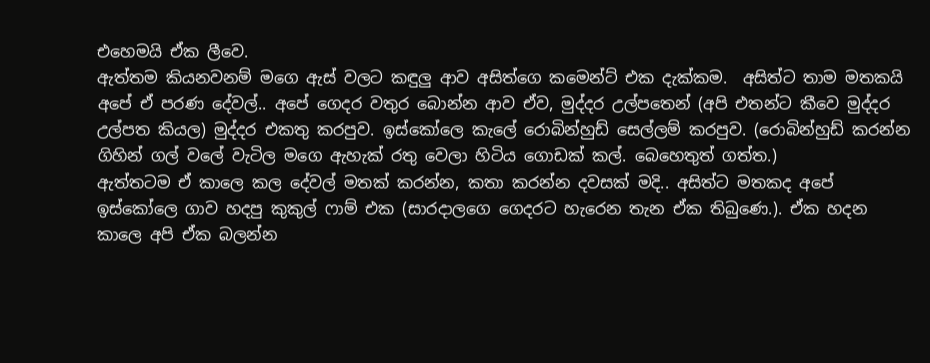එහෙමයි ඒක ලීවෙ.
ඇත්තම කියනවනම් මගෙ ඇස් වලට කඳුලු ආව අසිත්ගෙ කමෙන්ට් එක දැක්කම.  අසිත්ට තාම මතකයි අපේ ඒ පරණ දේවල්.. අපේ ගෙදර වතුර බොන්න ආව ඒව, මුද්දර උල්පතෙන් (අපි එතන්ට කීවෙ මුද්දර උල්පත කියල) මුද්දර එකතු කරපුව. ඉස්කෝලෙ කැලේ රොබින්හුඩ් සෙල්ලම් කරපුව. (රොබින්හුඩ් කරන්න ගිහින් ගල් වලේ වැටිල මගෙ ඇහැක් රතු වෙලා හිටිය ගොඩක් කල්. බෙහෙතුත් ගත්ත.)
ඇත්තටම ඒ කාලෙ කල දේවල් මතක් කරන්න, කතා කරන්න දවසක් මදි.. අසිත්ට මතකද අපේ ඉස්කෝලෙ ගාව හදපු කුකුල් ෆාම් එක (සාරදාලගෙ ගෙදරට හැරෙන තැන ඒක තිබුණෙ.). ඒක හදන කාලෙ අපි ඒක බලන්න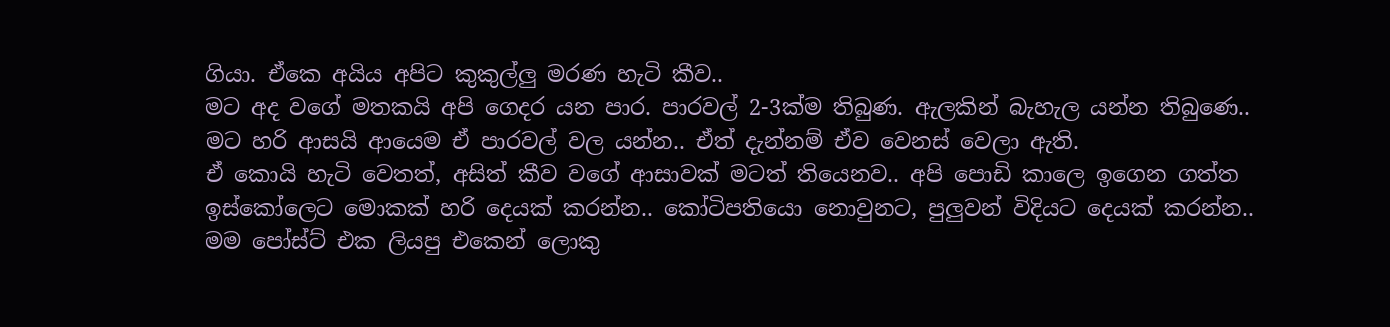ගියා. ඒකෙ අයිය අපිට කුකුල්ලු මරණ හැටි කීව..
මට අද වගේ මතකයි අපි ගෙදර යන පාර. පාරවල් 2-3ක්ම තිබුණ. ඇලකින් බැහැල යන්න තිබුණෙ..
මට හරි ආසයි ආයෙම ඒ පාරවල් වල යන්න.. ඒත් දැන්නම් ඒව වෙනස් වෙලා ඇති.
ඒ කොයි හැටි වෙතත්, අසිත් කීව වගේ ආසාවක් මටත් තියෙනව.. අපි පොඩි කාලෙ ඉගෙන ගත්ත ඉස්කෝලෙට මොකක් හරි දෙයක් කරන්න.. කෝටිපතියො නොවුනට, පුලුවන් විදියට දෙයක් කරන්න..
මම පෝස්ට් එක ලියපු එකෙන් ලොකු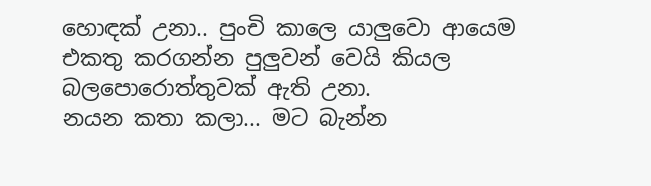හොඳක් උනා.. පුංචි කාලෙ යාලුවො ආයෙම එකතු කරගන්න පුලුවන් වෙයි කියල බලපොරොත්තුවක් ඇති උනා.
නයන කතා කලා... මට බැන්න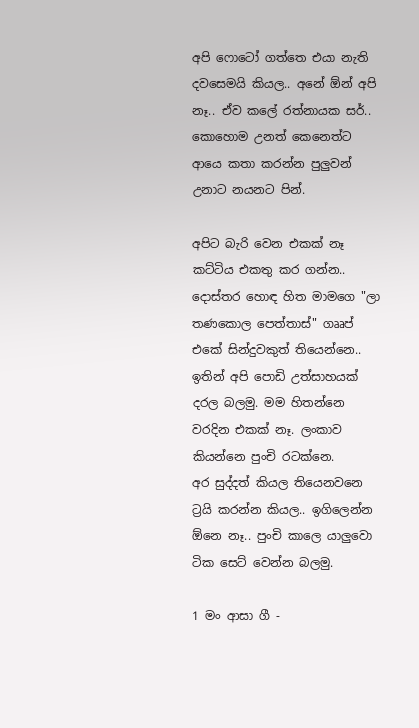අපි ෆොටෝ ගත්තෙ එයා නැති දවසෙමයි කියල.. අනේ ඕන් අපි නෑ.. ඒව කලේ රත්නායක සර්.. කොහොම උනත් කෙනෙත්ට ආයෙ කතා කරන්න පුලුවන් උනාට නයනට පින්.

අපිට බැරි වෙන එකක් නෑ කට්ටිය එකතු කර ගන්න.. දොස්තර හොඳ හිත මාමගෙ "ලා තණකොල පෙත්තාස්" ගෲප් එකේ සින්දුවකුත් තියෙන්නෙ.. ඉතින් අපි පොඩි උත්සාහයක් දරල බලමු. මම හිතන්නෙ වරදින එකක් නෑ. ලංකාව කියන්නෙ පුංචි රටක්නෙ.
අර සුද්දත් කියල තියෙනවනෙ ට්‍රයි කරන්න කියල.. ඉගිලෙන්න ඕනෙ නෑ.. පුංචි කාලෙ යාලුවො ටික සෙට් වෙන්න බලමු.

1 මං ආසා ගී -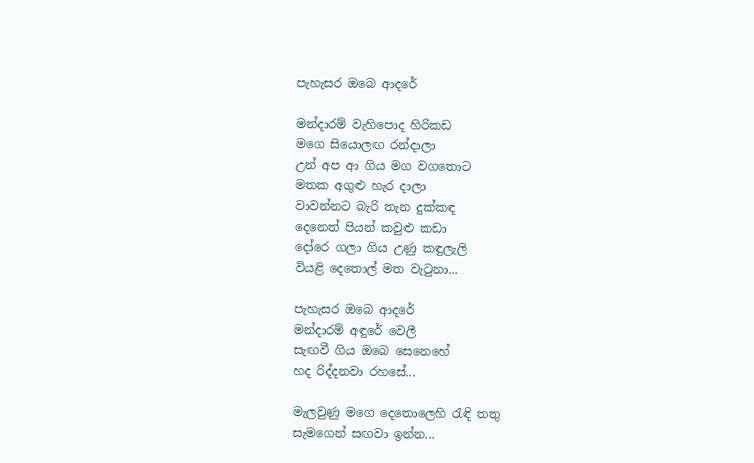පැහැසර ඔබෙ ආදරේ

මන්දාරම් වැහිපොද හිරිකඩ
මගෙ සියොලඟ රන්දාලා
උන් අප ආ ගිය මග වගතොට
මතක අගුළු හැර දාලා
වාවන්නට බැරි තැන දුක්කඳ
දෙනෙත් පියන් කවුළු කඩා
දෝරෙ ගලා ගිය උණු කඳුලැලි
වියළි දෙතොල් මත වැටුනා...

පැහැසර ඔබෙ ආදරේ
මන්දාරම් අඳුරේ වෙලී
සැඟවී ගිය ඔබෙ සෙනෙහේ
හද රිද්දනවා රහසේ...

මැලවුණු මගෙ දෙතොලෙහි රැඳි තතු
සැමගෙන් සඟවා ඉන්න...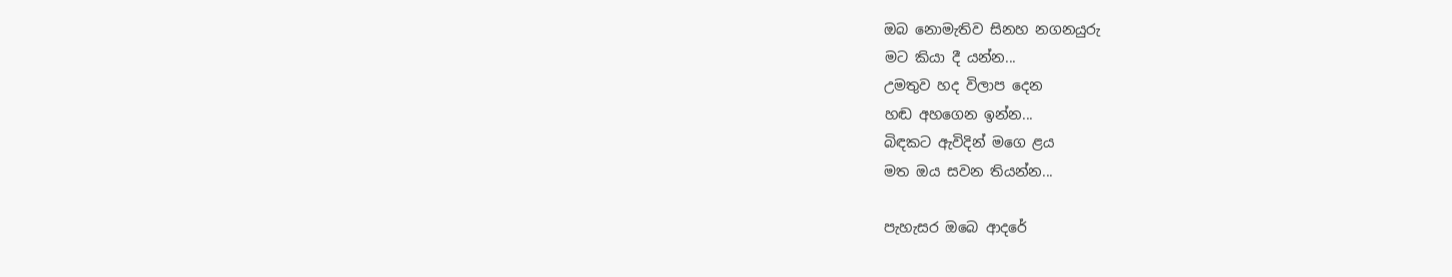ඔබ නොමැතිව සිනහ නගනයුරු
මට කියා දී යන්න...
උමතුව හද විලාප දෙන
හඬ අහගෙන ඉන්න...
බිඳකට ඇවිදින් මගෙ ළය
මත ඔය සවන තියන්න...

පැහැසර ඔබෙ ආදරේ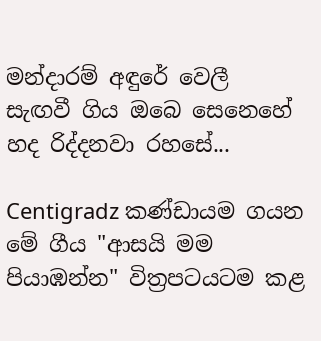මන්දාරම් අඳුරේ වෙලී
සැඟවී ගිය ඔබෙ සෙනෙහේ
හද රිද්දනවා රහසේ...

Centigradz කණ්ඩායම ගයන මේ ගීය "ආසයි මම පියාඹන්න" විත්‍රපටයටම කළ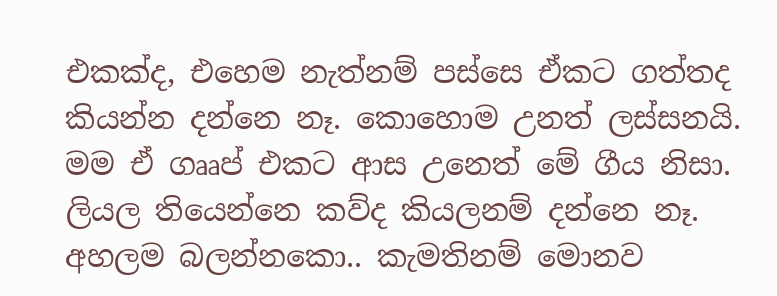එකක්ද, එහෙම නැත්නම් පස්සෙ ඒකට ගත්තද කියන්න දන්නෙ නෑ. කොහොම උනත් ලස්සනයි. මම ඒ ගෲප් එකට ආස උනෙත් මේ ගීය නිසා. ලියල තියෙන්නෙ කව්ද කියලනම් දන්නෙ නෑ.  අහලම බලන්නකො.. කැමතිනම් මොනව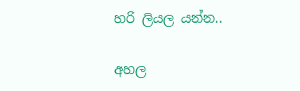හරි ලියල යන්න..

අහල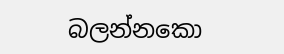බලන්නකො